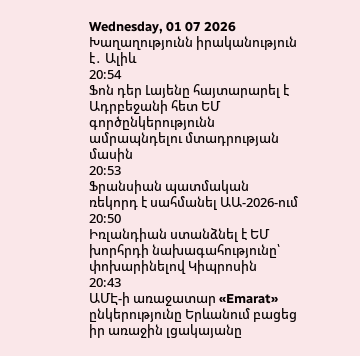Wednesday, 01 07 2026
Խաղաղությունն իրականություն է․ Ալիև
20:54
Ֆոն դեր Լայենը հայտարարել է Ադրբեջանի հետ ԵՄ գործընկերությունն ամրապնդելու մտադրության մասին
20:53
Ֆրանսիան պատմական ռեկորդ է սահմանել ԱԱ-2026-ում
20:50
Իռլանդիան ստանձնել է ԵՄ խորհրդի նախագահությունը՝ փոխարինելով Կիպրոսին
20:43
ԱՄԷ-ի առաջատար «Emarat» ընկերությունը Երևանում բացեց իր առաջին լցակայանը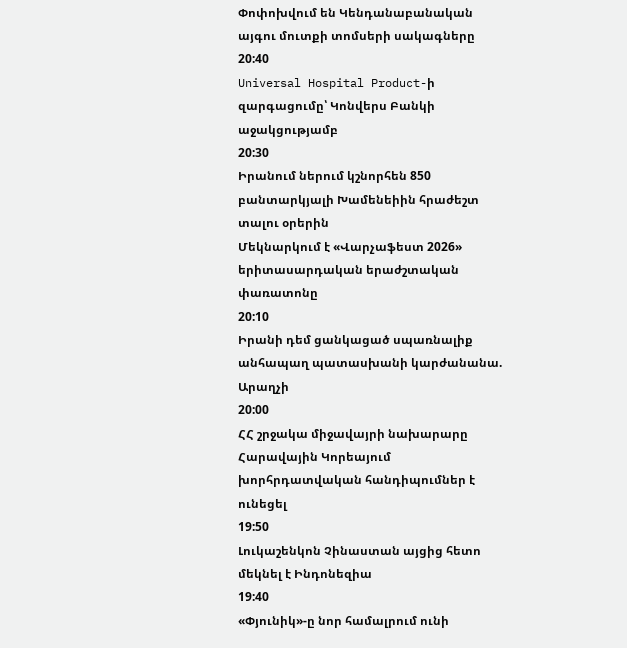Փոփոխվում են Կենդանաբանական այգու մուտքի տոմսերի սակագները
20:40
Universal Hospital Product-ի զարգացումը՝ Կոնվերս Բանկի աջակցությամբ
20:30
Իրանում ներում կշնորհեն 850 բանտարկյալի Խամենեիին հրաժեշտ տալու օրերին
Մեկնարկում է «Վարչաֆեստ 2026» երիտասարդական երաժշտական փառատոնը
20:10
Իրանի դեմ ցանկացած սպառնալիք անհապաղ պատասխանի կարժանանա. Արաղչի
20:00
ՀՀ շրջակա միջավայրի նախարարը Հարավային Կորեայում խորհրդատվական հանդիպումներ է ունեցել
19:50
Լուկաշենկոն Չինաստան այցից հետո մեկնել է Ինդոնեզիա
19:40
«Փյունիկ»-ը նոր համալրում ունի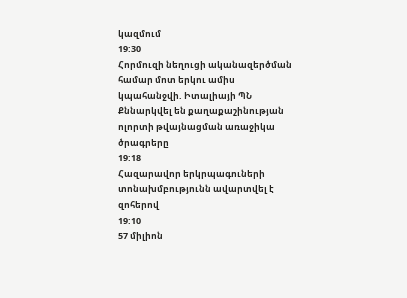կազմում
19:30
Հորմուզի նեղուցի ականազերծման համար մոտ երկու ամիս կպահանջվի. Իտալիայի ՊՆ
Քննարկվել են քաղաքաշինության ոլորտի թվայնացման առաջիկա ծրագրերը
19:18
Հազարավոր երկրպագուների տոնախմբությունն ավարտվել է զոհերով
19:10
57 միլիոն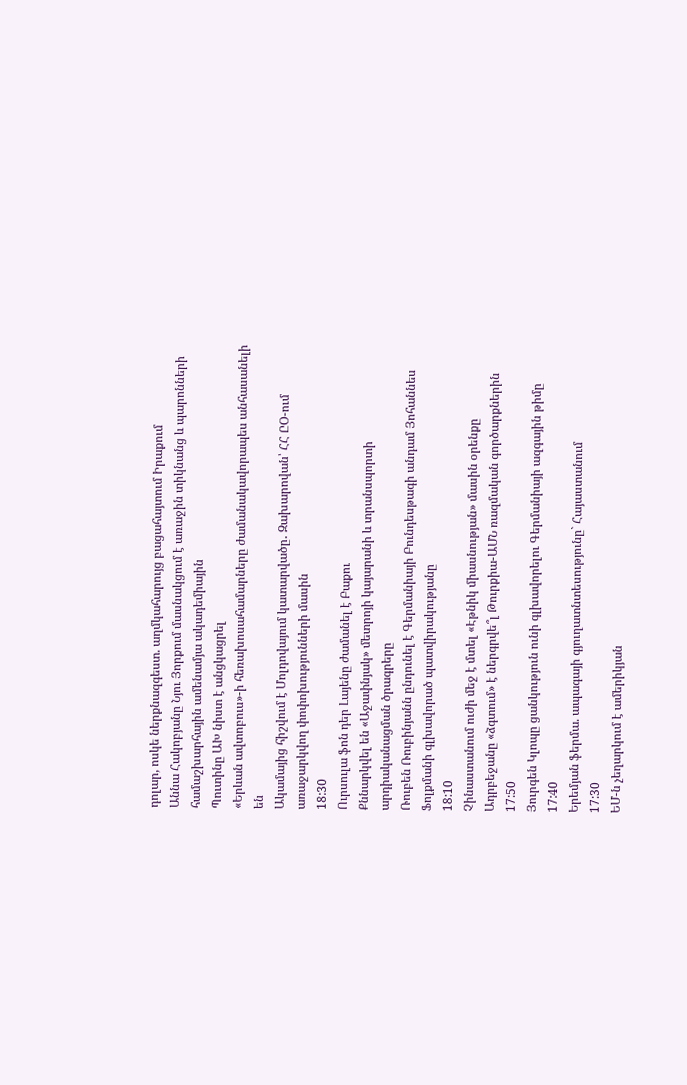դոլար, ոսկե ներքնազգեստ. աղմկահարույց բացահայտում Իրաքում
Աննա Հակոբյանը Նյու Յորքում մասնակցում է առաջին տիկնանց և պարոնների համաշխարհային ամենամյա ակադեմիային
Պուտինը ԱԽ նիստ է անցկացրել
«Երևան ավտոբուս»-ի հեռախոսահամարները ժամանակավորապես անհասանելի են
Ակամայից հիշվում է Մոլդովայում կատարվածը․ Զախարովան՝ ՀՀ ԸՕ-ում առաջարկվող փոփոխությունների մասին
18:30
Ուրսուլա ֆոն դեր Լայենը ժամանել է Բաքու
Քննարկվել են «Աջափնյակ» մետրոյի կայարանի և տրանսպորտի արդիականացման ծրագրերը
Ռուբեն Ռուբինյանն ընդունել է Գերմանիայի Բունդեսթագի անդամ Յոհաննես Ֆոլքմանի գլխավորած պատվիրակությանը
18:10
Չինաստանում ուժի մեջ է մտել «Էթնիկ միասնության» մասին օրենքը
Ադրբեջանը «ձգտում» է ներգրվե՞լ Թուրքիա-ԱՄՆ ռազմական գործարքներին
17:50
Յուրգեն Կլոպը ցանկություն ունի գլխավորելու Գերմանիայի ազգային թիմը
17:40
Երեմյան ֆերմա. ապագայի գյուղատնտեսությունը` Հայաստանում
17:30
ԵՄ-ն չեղարկում է ամերիկյան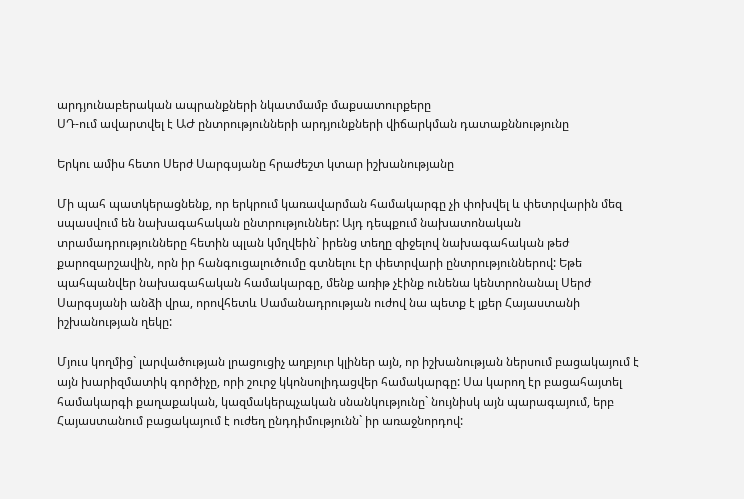արդյունաբերական ապրանքների նկատմամբ մաքսատուրքերը
ՍԴ-ում ավարտվել է ԱԺ ընտրությունների արդյունքների վիճարկման դատաքննությունը

Երկու ամիս հետո Սերժ Սարգսյանը հրաժեշտ կտար իշխանությանը

Մի պահ պատկերացնենք, որ երկրում կառավարման համակարգը չի փոխվել և փետրվարին մեզ սպասվում են նախագահական ընտրություններ: Այդ դեպքում նախատոնական տրամադրությունները հետին պլան կմղվեին` իրենց տեղը զիջելով նախագահական թեժ քարոզարշավին, որն իր հանգուցալուծումը գտնելու էր փետրվարի ընտրություններով: Եթե պահպանվեր նախագահական համակարգը, մենք առիթ չէինք ունենա կենտրոնանալ Սերժ Սարգսյանի անձի վրա, որովհետև Սամանադրության ուժով նա պետք է լքեր Հայաստանի իշխանության ղեկը:

Մյուս կողմից` լարվածության լրացուցիչ աղբյուր կլիներ այն, որ իշխանության ներսում բացակայում է այն խարիզմատիկ գործիչը, որի շուրջ կկոնսոլիդացվեր համակարգը: Սա կարող էր բացահայտել համակարգի քաղաքական, կազմակերպչական սնանկությունը` նույնիսկ այն պարագայում, երբ Հայաստանում բացակայում է ուժեղ ընդդիմությունն` իր առաջնորդով: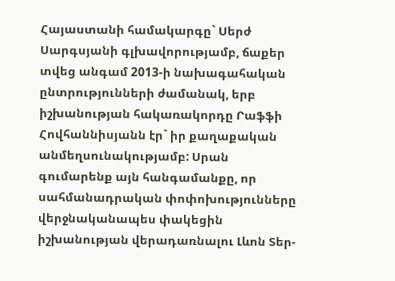Հայաստանի համակարգը` Սերժ Սարգսյանի գլխավորությամբ, ճաքեր տվեց անգամ 2013-ի նախագահական ընտրությունների ժամանակ, երբ իշխանության հակառակորդը Րաֆֆի Հովհաննիսյանն էր` իր քաղաքական անմեղսունակությամբ: Սրան գումարենք այն հանգամանքը, որ սահմանադրական փոփոխությունները վերջնականապես փակեցին իշխանության վերադառնալու Լևոն Տեր-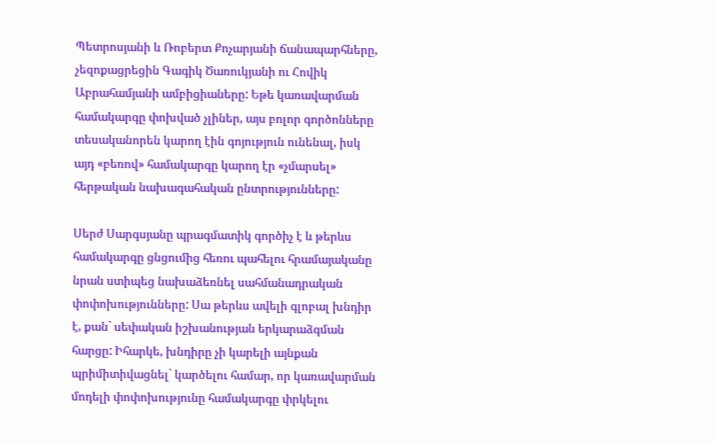Պետրոսյանի և Ռոբերտ Քոչարյանի ճանապարհները, չեզոքացրեցին Գագիկ Ծառուկյանի ու Հովիկ Աբրահամյանի ամբիցիաները: Եթե կառավարման համակարգը փոխված չլիներ, այս բոլոր գործոնները տեսականորեն կարող էին գոյություն ունենալ, իսկ այդ «բեռով» համակարգը կարող էր «չմարսել» հերթական նախագահական ընտրությունները:

Սերժ Սարգսյանը պրագմատիկ գործիչ է և թերևս համակարգը ցնցումից հեռու պահելու հրամայականը նրան ստիպեց նախաձեռնել սահմանադրական փոփոխությունները: Սա թերևս ավելի գլոբալ խնդիր է, քան` սեփական իշխանության երկարաձգման հարցը: Իհարկե, խնդիրը չի կարելի այնքան պրիմիտիվացնել` կարծելու համար, որ կառավարման մոդելի փոփոխությունը համակարգը փրկելու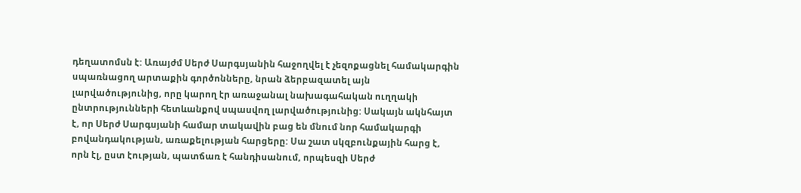դեղատոմսն է: Առայժմ Սերժ Սարգսյանին հաջողվել է չեզոքացնել համակարգին սպառնացող արտաքին գործոնները, նրան ձերբազատել այն լարվածությունից, որը կարող էր առաջանալ նախագահական ուղղակի ընտրությունների հետևանքով սպասվող լարվածությունից: Սակայն ակնհայտ է, որ Սերժ Սարգսյանի համար տակավին բաց են մնում նոր համակարգի բովանդակության, առաքելության հարցերը: Սա շատ սկզբունքային հարց է, որն էլ, ըստ էության, պատճառ է հանդիսանում, որպեսզի Սերժ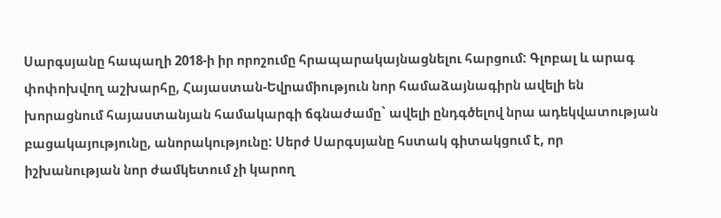Սարգսյանը հապաղի 2018-ի իր որոշումը հրապարակայնացնելու հարցում: Գլոբալ և արագ փոփոխվող աշխարհը, Հայաստան-Եվրամիություն նոր համաձայնագիրն ավելի են խորացնում հայաստանյան համակարգի ճգնաժամը` ավելի ընդգծելով նրա ադեկվատության բացակայությունը, անորակությունը: Սերժ Սարգսյանը հստակ գիտակցում է, որ իշխանության նոր ժամկետում չի կարող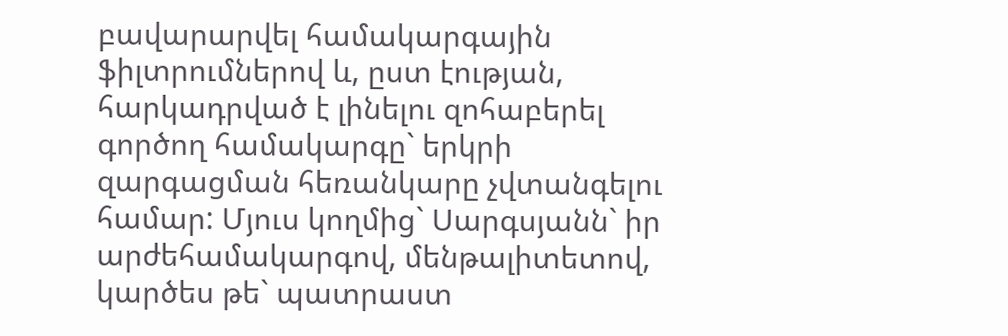բավարարվել համակարգային ֆիլտրումներով և, ըստ էության, հարկադրված է լինելու զոհաբերել գործող համակարգը` երկրի զարգացման հեռանկարը չվտանգելու համար: Մյուս կողմից` Սարգսյանն` իր արժեհամակարգով, մենթալիտետով, կարծես թե` պատրաստ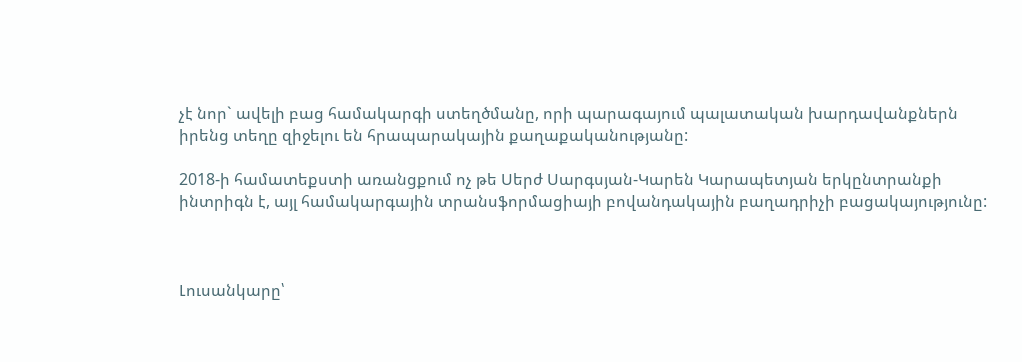չէ նոր` ավելի բաց համակարգի ստեղծմանը, որի պարագայում պալատական խարդավանքներն իրենց տեղը զիջելու են հրապարակային քաղաքականությանը:

2018-ի համատեքստի առանցքում ոչ թե Սերժ Սարգսյան-Կարեն Կարապետյան երկընտրանքի ինտրիգն է, այլ համակարգային տրանսֆորմացիայի բովանդակային բաղադրիչի բացակայությունը:



Լուսանկարը՝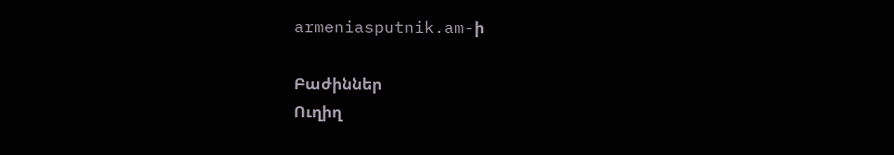armeniasputnik.am-ի

Բաժիններ
Ուղիղ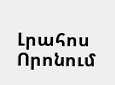Լրահոս
Որոնում